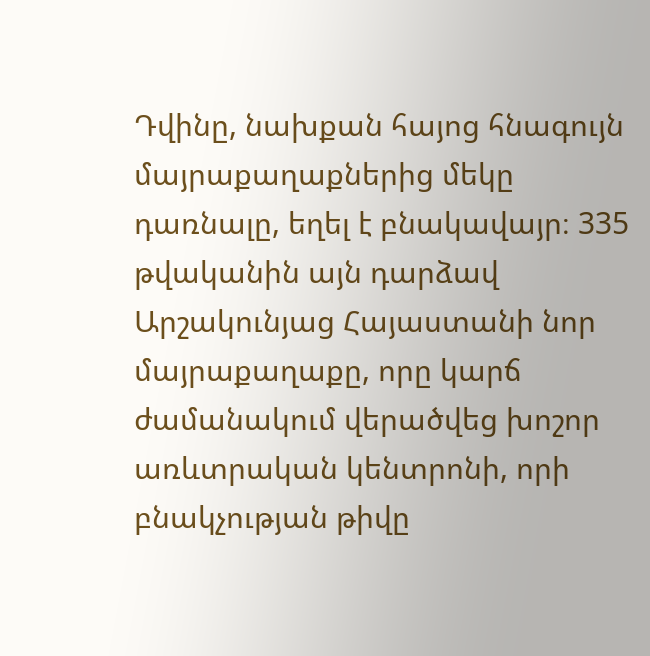Դվինը, նախքան հայոց հնագույն մայրաքաղաքներից մեկը դառնալը, եղել է բնակավայր։ 335 թվականին այն դարձավ Արշակունյաց Հայաստանի նոր մայրաքաղաքը, որը կարճ ժամանակում վերածվեց խոշոր առևտրական կենտրոնի, որի բնակչության թիվը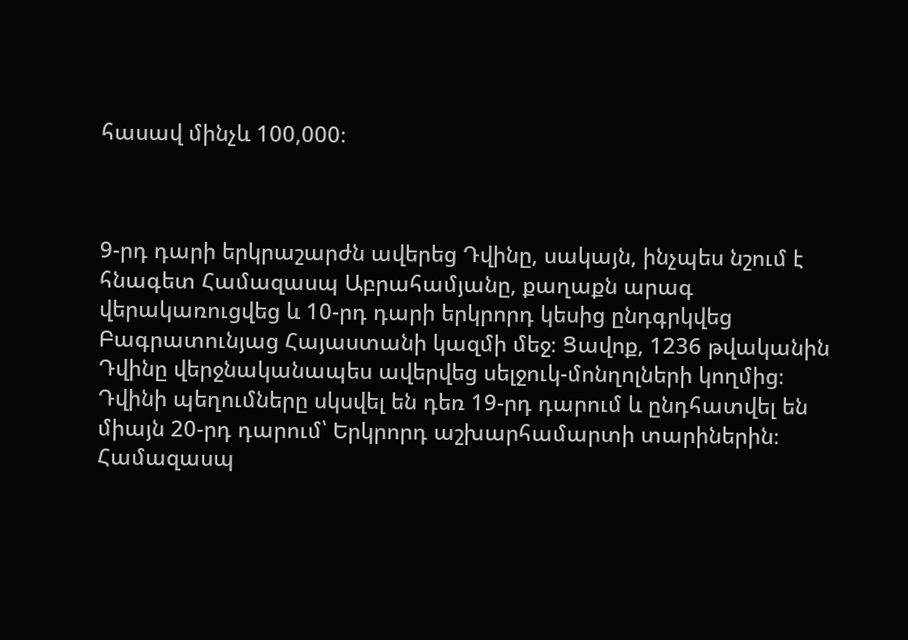հասավ մինչև 100,000։



9-րդ դարի երկրաշարժն ավերեց Դվինը, սակայն, ինչպես նշում է հնագետ Համազասպ Աբրահամյանը, քաղաքն արագ վերակառուցվեց և 10-րդ դարի երկրորդ կեսից ընդգրկվեց Բագրատունյաց Հայաստանի կազմի մեջ։ Ցավոք, 1236 թվականին Դվինը վերջնականապես ավերվեց սելջուկ-մոնղոլների կողմից։
Դվինի պեղումները սկսվել են դեռ 19-րդ դարում և ընդհատվել են միայն 20-րդ դարում՝ Երկրորդ աշխարհամարտի տարիներին։ Համազասպ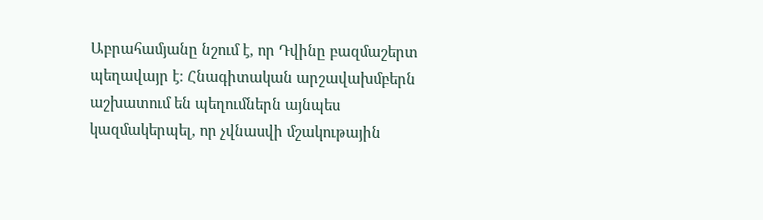Աբրահամյանը նշում է, որ Դվինը բազմաշերտ պեղավայր է։ Հնագիտական արշավախմբերն աշխատում են պեղումներն այնպես կազմակերպել, որ չվնասվի մշակութային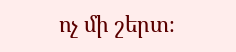ոչ մի շերտ։